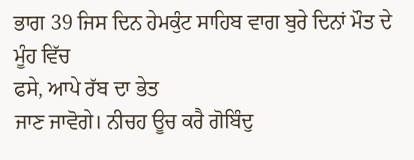ਭਾਗ 39 ਜਿਸ ਦਿਨ ਹੇਮਕੁੰਟ ਸਾਹਿਬ ਵਾਗ ਬੁਰੇ ਦਿਨਾਂ ਮੌਤ ਦੇ ਮੂੰਹ ਵਿੱਚ
ਫਸੇ, ਆਪੇ ਰੱਬ ਦਾ ਭੇਤ
ਜਾਣ ਜਾਵੋਗੇ। ਨੀਚਹ ਊਚ ਕਰੈ ਗੋਬਿੰਦੁ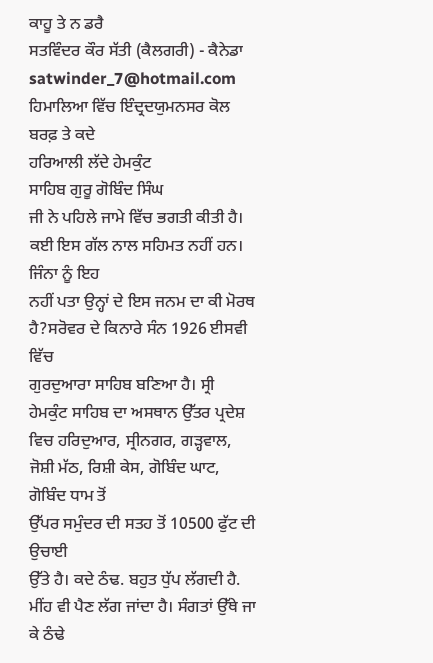ਕਾਹੂ ਤੇ ਨ ਡਰੈ
ਸਤਵਿੰਦਰ ਕੌਰ ਸੱਤੀ (ਕੈਲਗਰੀ) - ਕੈਨੇਡਾ satwinder_7@hotmail.com
ਹਿਮਾਲਿਆ ਵਿੱਚ ਇੰਦ੍ਰਦਯੁਮਨਸਰ ਕੋਲ ਬਰਫ਼ ਤੇ ਕਦੇ
ਹਰਿਆਲੀ ਲੱਦੇ ਹੇਮਕੁੰਟ
ਸਾਹਿਬ ਗੁਰੂ ਗੋਬਿੰਦ ਸਿੰਘ
ਜੀ ਨੇ ਪਹਿਲੇ ਜਾਮੇ ਵਿੱਚ ਭਗਤੀ ਕੀਤੀ ਹੈ। ਕਈ ਇਸ ਗੱਲ ਨਾਲ ਸਹਿਮਤ ਨਹੀਂ ਹਨ। ਜਿੰਨਾ ਨੂੰ ਇਹ
ਨਹੀਂ ਪਤਾ ਉਨ੍ਹਾਂ ਦੇ ਇਸ ਜਨਮ ਦਾ ਕੀ ਮੋਰਥ ਹੈ?ਸਰੋਵਰ ਦੇ ਕਿਨਾਰੇ ਸੰਨ 1926 ਈਸਵੀ ਵਿੱਚ
ਗੁਰਦੁਆਰਾ ਸਾਹਿਬ ਬਣਿਆ ਹੈ। ਸ੍ਰੀ ਹੇਮਕੁੰਟ ਸਾਹਿਬ ਦਾ ਅਸਥਾਨ ਉੱਤਰ ਪ੍ਰਦੇਸ਼ ਵਿਚ ਹਰਿਦੁਆਰ, ਸ੍ਰੀਨਗਰ, ਗੜ੍ਹਵਾਲ, ਜੋਸ਼ੀ ਮੱਠ, ਰਿਸ਼ੀ ਕੇਸ, ਗੋਬਿੰਦ ਘਾਟ, ਗੋਬਿੰਦ ਧਾਮ ਤੋਂ
ਉੱਪਰ ਸਮੁੰਦਰ ਦੀ ਸਤਹ ਤੋਂ 10500 ਫੁੱਟ ਦੀ ਉਚਾਈ
ਉੱਤੇ ਹੈ। ਕਦੇ ਠੰਢ. ਬਹੁਤ ਧੁੱਪ ਲੱਗਦੀ ਹੈ. ਮੀਂਹ ਵੀ ਪੈਣ ਲੱਗ ਜਾਂਦਾ ਹੈ। ਸੰਗਤਾਂ ਉੱਥੇ ਜਾ
ਕੇ ਠੰਢੇ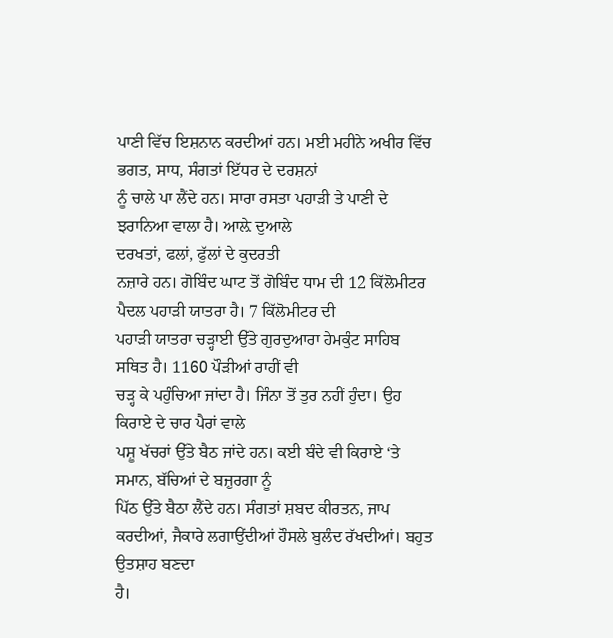ਪਾਣੀ ਵਿੱਚ ਇਸ਼ਨਾਨ ਕਰਦੀਆਂ ਹਨ। ਮਈ ਮਹੀਨੇ ਅਖੀਰ ਵਿੱਚ ਭਗਤ, ਸਾਧ, ਸੰਗਤਾਂ ਇੱਧਰ ਦੇ ਦਰਸ਼ਨਾਂ
ਨੂੰ ਚਾਲੇ ਪਾ ਲੈਂਦੇ ਹਨ। ਸਾਰਾ ਰਸਤਾ ਪਹਾੜੀ ਤੇ ਪਾਣੀ ਦੇ ਝਰਾਨਿਆ ਵਾਲਾ ਹੈ। ਆਲ਼ੇ ਦੁਆਲੇ
ਦਰਖਤਾਂ, ਫਲਾਂ, ਫੁੱਲਾਂ ਦੇ ਕੁਦਰਤੀ
ਨਜ਼ਾਰੇ ਹਨ। ਗੋਬਿੰਦ ਘਾਟ ਤੋਂ ਗੋਬਿੰਦ ਧਾਮ ਦੀ 12 ਕਿੱਲੋਮੀਟਰ ਪੈਦਲ ਪਹਾੜੀ ਯਾਤਰਾ ਹੈ। 7 ਕਿੱਲੋਮੀਟਰ ਦੀ
ਪਹਾੜੀ ਯਾਤਰਾ ਚੜ੍ਹਾਈ ਉੱਤੇ ਗੁਰਦੁਆਰਾ ਹੇਮਕੁੰਟ ਸਾਹਿਬ ਸਥਿਤ ਹੈ। 1160 ਪੌੜੀਆਂ ਰਾਹੀਂ ਵੀ
ਚੜ੍ਹ ਕੇ ਪਹੁੰਚਿਆ ਜਾਂਦਾ ਹੈ। ਜਿੰਨਾ ਤੋਂ ਤੁਰ ਨਹੀਂ ਹੁੰਦਾ। ਉਹ ਕਿਰਾਏ ਦੇ ਚਾਰ ਪੈਰਾਂ ਵਾਲੇ
ਪਸ਼ੂ ਖੱਚਰਾਂ ਉੱਤੇ ਬੈਠ ਜਾਂਦੇ ਹਨ। ਕਈ ਬੰਦੇ ਵੀ ਕਿਰਾਏ ‘ਤੇ ਸਮਾਨ, ਬੱਚਿਆਂ ਦੇ ਬਜ਼ੁਰਗਾ ਨੂੰ
ਪਿੱਠ ਉੱਤੇ ਬੈਠਾ ਲੈਂਦੇ ਹਨ। ਸੰਗਤਾਂ ਸ਼ਬਦ ਕੀਰਤਨ, ਜਾਪ ਕਰਦੀਆਂ, ਜੈਕਾਰੇ ਲਗਾਉਂਦੀਆਂ ਹੌਸਲੇ ਬੁਲੰਦ ਰੱਖਦੀਆਂ। ਬਹੁਤ ਉਤਸ਼ਾਹ ਬਣਦਾ
ਹੈ।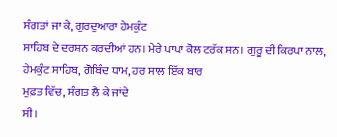ਸੰਗਤਾਂ ਜਾ ਕੇ, ਗੁਰਦੁਆਰਾ ਹੇਮਕੁੰਟ
ਸਾਹਿਬ ਦੇ ਦਰਸ਼ਨ ਕਰਦੀਆਂ ਹਨ। ਮੇਰੇ ਪਾਪਾ ਕੋਲ ਟਰੱਕ ਸਨ। ਗੁਰੂ ਦੀ ਕਿਰਪਾ ਨਾਲ, ਹੇਮਕੁੰਟ ਸਾਹਿਬ, ਗੋਬਿੰਦ ਧਾਮ, ਹਰ ਸਾਲ ਇੱਕ ਬਾਰ
ਮੁਫ਼ਤ ਵਿੱਚ, ਸੰਗਤ ਲੈ ਕੇ ਜਾਂਦੇ
ਸੀ।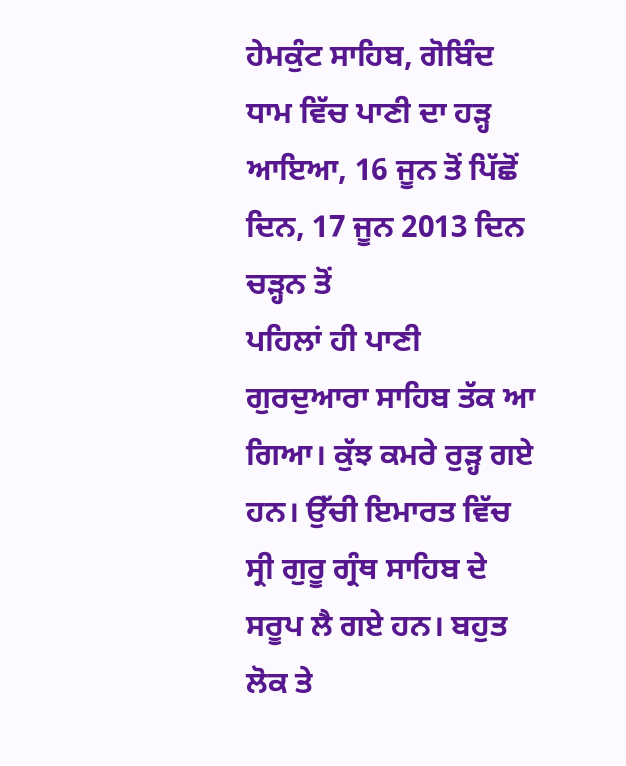ਹੇਮਕੁੰਟ ਸਾਹਿਬ, ਗੋਬਿੰਦ ਧਾਮ ਵਿੱਚ ਪਾਣੀ ਦਾ ਹੜ੍ਹ ਆਇਆ, 16 ਜੂਨ ਤੋਂ ਪਿੱਛੋਂ
ਦਿਨ, 17 ਜੂਨ 2013 ਦਿਨ ਚੜ੍ਹਨ ਤੋਂ
ਪਹਿਲਾਂ ਹੀ ਪਾਣੀ ਗੁਰਦੁਆਰਾ ਸਾਹਿਬ ਤੱਕ ਆ ਗਿਆ। ਕੁੱਝ ਕਮਰੇ ਰੁੜ੍ਹ ਗਏ ਹਨ। ਉੱਚੀ ਇਮਾਰਤ ਵਿੱਚ
ਸ੍ਰੀ ਗੁਰੂ ਗ੍ਰੰਥ ਸਾਹਿਬ ਦੇ ਸਰੂਪ ਲੈ ਗਏ ਹਨ। ਬਹੁਤ ਲੋਕ ਤੇ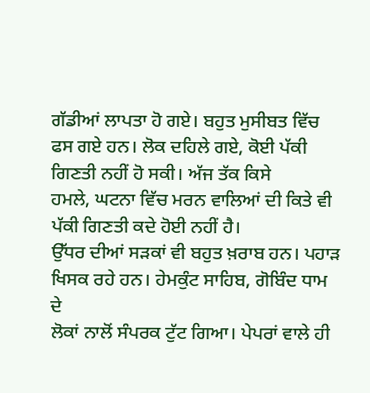ਗੱਡੀਆਂ ਲਾਪਤਾ ਹੋ ਗਏ। ਬਹੁਤ ਮੁਸੀਬਤ ਵਿੱਚ
ਫਸ ਗਏ ਹਨ। ਲੋਕ ਦਹਿਲੇ ਗਏ, ਕੋਈ ਪੱਕੀ ਗਿਣਤੀ ਨਹੀਂ ਹੋ ਸਕੀ। ਅੱਜ ਤੱਕ ਕਿਸੇ
ਹਮਲੇ, ਘਟਨਾ ਵਿੱਚ ਮਰਨ ਵਾਲਿਆਂ ਦੀ ਕਿਤੇ ਵੀ ਪੱਕੀ ਗਿਣਤੀ ਕਦੇ ਹੋਈ ਨਹੀਂ ਹੈ।
ਉੱਧਰ ਦੀਆਂ ਸੜਕਾਂ ਵੀ ਬਹੁਤ ਖ਼ਰਾਬ ਹਨ। ਪਹਾੜ ਖਿਸਕ ਰਹੇ ਹਨ। ਹੇਮਕੁੰਟ ਸਾਹਿਬ, ਗੋਬਿੰਦ ਧਾਮ ਦੇ
ਲੋਕਾਂ ਨਾਲੋਂ ਸੰਪਰਕ ਟੁੱਟ ਗਿਆ। ਪੇਪਰਾਂ ਵਾਲੇ ਹੀ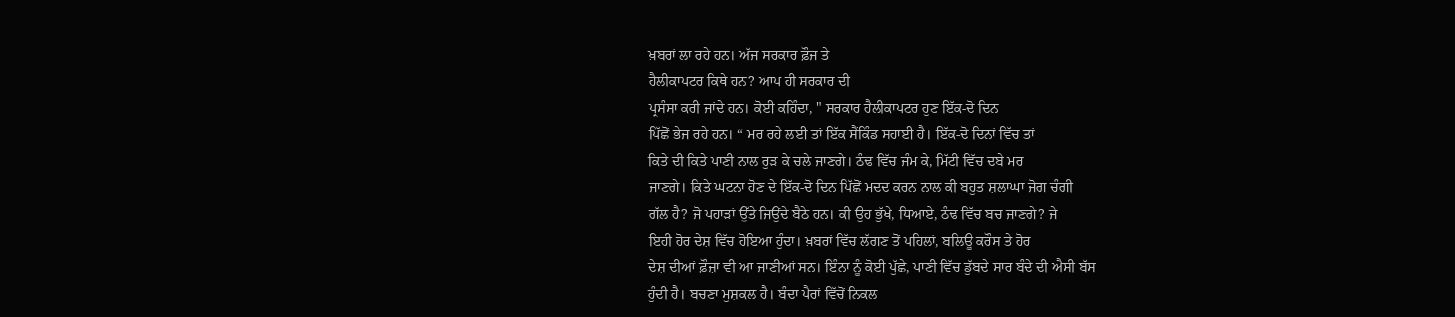ਖ਼ਬਰਾਂ ਲਾ ਰਹੇ ਹਨ। ਅੱਜ ਸਰਕਾਰ ਫ਼ੌਜ ਤੇ
ਹੈਲੀਕਾਪਟਰ ਕਿਥੇ ਹਨ? ਆਪ ਹੀ ਸਰਕਾਰ ਦੀ
ਪ੍ਰਸੰਸਾ ਕਰੀ ਜਾਂਦੇ ਹਨ। ਕੋਈ ਕਹਿੰਦਾ, " ਸਰਕਾਰ ਹੈਲੀਕਾਪਟਰ ਹੁਣ ਇੱਕ-ਦੋ ਦਿਨ
ਪਿੱਛੋਂ ਭੇਜ ਰਹੇ ਹਨ। “ ਮਰ ਰਹੇ ਲਈ ਤਾਂ ਇੱਕ ਸੈਂਕਿੰਡ ਸਹਾਈ ਹੈ। ਇੱਕ-ਦੋ ਦਿਨਾਂ ਵਿੱਚ ਤਾਂ
ਕਿਤੇ ਦੀ ਕਿਤੇ ਪਾਣੀ ਨਾਲ ਰੁੜ ਕੇ ਚਲੇ ਜਾਣਗੇ। ਠੰਢ ਵਿੱਚ ਜੰਮ ਕੇ, ਮਿੱਟੀ ਵਿੱਚ ਦਬੇ ਮਰ
ਜਾਣਗੇ। ਕਿਤੇ ਘਟਨਾ ਹੋਣ ਦੇ ਇੱਕ-ਦੋ ਦਿਨ ਪਿੱਛੋਂ ਮਦਦ ਕਰਨ ਨਾਲ ਕੀ ਬਹੁਤ ਸ਼ਲਾਘਾ ਜੋਗ ਚੰਗੀ
ਗੱਲ ਹੈ? ਜੋ ਪਹਾੜਾਂ ਉੱਤੇ ਜਿਉਂਦੇ ਬੈਠੇ ਹਨ। ਕੀ ਉਹ ਭੁੱਖੇ, ਧਿਆਏ, ਠੰਢ ਵਿੱਚ ਬਚ ਜਾਣਗੇ? ਜੇ
ਇਹੀ ਹੋਰ ਦੇਸ਼ ਵਿੱਚ ਹੋਇਆ ਹੁੰਦਾ। ਖ਼ਬਰਾਂ ਵਿੱਚ ਲੱਗਣ ਤੋਂ ਪਹਿਲਾਂ, ਬਲਿਊ ਕਰੌਸ ਤੇ ਹੋਰ
ਦੇਸ਼ ਦੀਆਂ ਫ਼ੌਜ਼ਾ ਵੀ ਆ ਜਾਣੀਆਂ ਸਨ। ਇੰਨਾ ਨੂੰ ਕੋਈ ਪੁੱਛੇ, ਪਾਣੀ ਵਿੱਚ ਡੁੱਬਦੇ ਸਾਰ ਬੰਦੇ ਦੀ ਐਸੀ ਬੱਸ
ਹੁੰਦੀ ਹੈ। ਬਚਣਾ ਮੁਸ਼ਕਲ ਹੈ। ਬੰਦਾ ਪੈਰਾਂ ਵਿੱਚੋਂ ਨਿਕਲ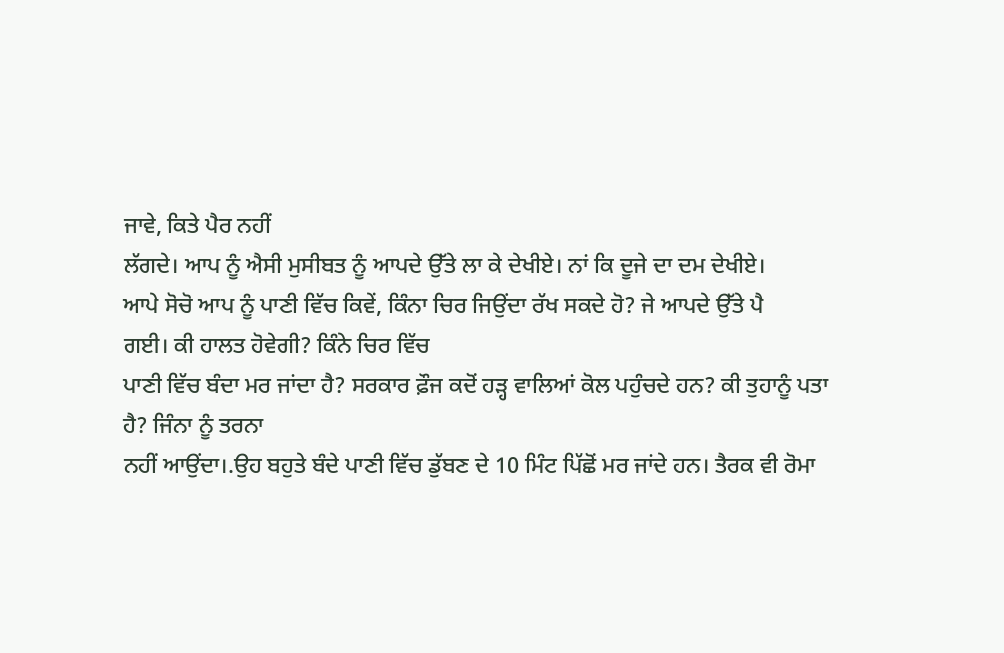ਜਾਵੇ, ਕਿਤੇ ਪੈਰ ਨਹੀਂ
ਲੱਗਦੇ। ਆਪ ਨੂੰ ਐਸੀ ਮੁਸੀਬਤ ਨੂੰ ਆਪਦੇ ਉੱਤੇ ਲਾ ਕੇ ਦੇਖੀਏ। ਨਾਂ ਕਿ ਦੂਜੇ ਦਾ ਦਮ ਦੇਖੀਏ।
ਆਪੇ ਸੋਚੋ ਆਪ ਨੂੰ ਪਾਣੀ ਵਿੱਚ ਕਿਵੇਂ, ਕਿੰਨਾ ਚਿਰ ਜਿਉਂਦਾ ਰੱਖ ਸਕਦੇ ਹੋ? ਜੇ ਆਪਦੇ ਉੱਤੇ ਪੈ
ਗਈ। ਕੀ ਹਾਲਤ ਹੋਵੇਗੀ? ਕਿੰਨੇ ਚਿਰ ਵਿੱਚ
ਪਾਣੀ ਵਿੱਚ ਬੰਦਾ ਮਰ ਜਾਂਦਾ ਹੈ? ਸਰਕਾਰ ਫ਼ੌਜ ਕਦੋਂ ਹੜ੍ਹ ਵਾਲਿਆਂ ਕੋਲ ਪਹੁੰਚਦੇ ਹਨ? ਕੀ ਤੁਹਾਨੂੰ ਪਤਾ
ਹੈ? ਜਿੰਨਾ ਨੂੰ ਤਰਨਾ
ਨਹੀਂ ਆਉਂਦਾ।.ਉਹ ਬਹੁਤੇ ਬੰਦੇ ਪਾਣੀ ਵਿੱਚ ਡੁੱਬਣ ਦੇ 10 ਮਿੰਟ ਪਿੱਛੋਂ ਮਰ ਜਾਂਦੇ ਹਨ। ਤੈਰਕ ਵੀ ਰੋਮਾ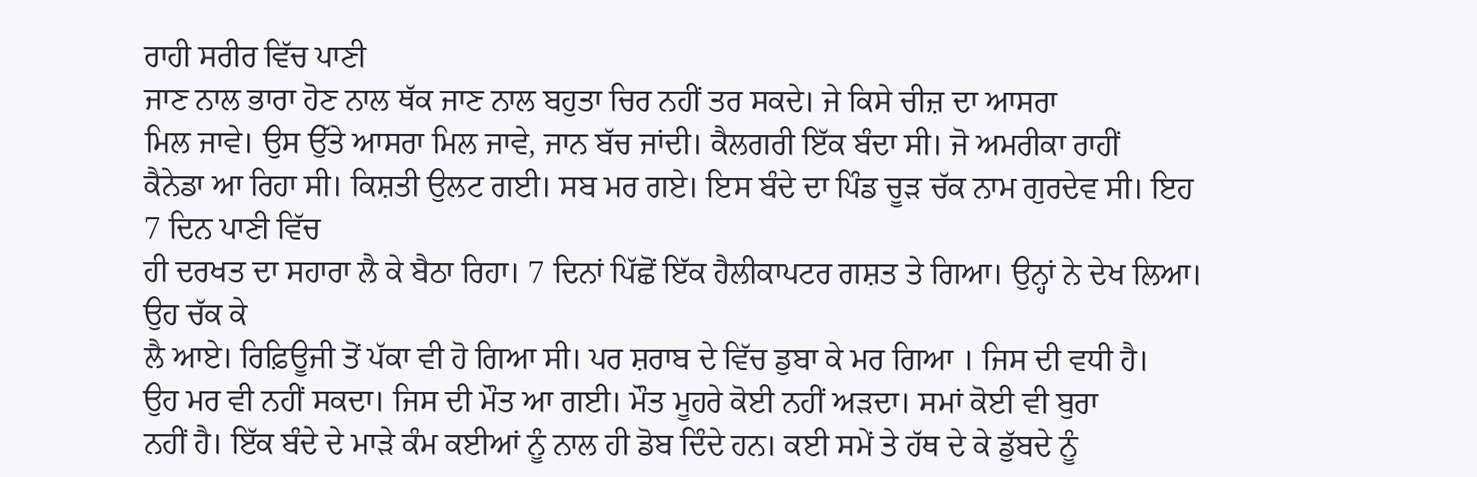ਰਾਹੀ ਸਰੀਰ ਵਿੱਚ ਪਾਣੀ
ਜਾਣ ਨਾਲ ਭਾਰਾ ਹੋਣ ਨਾਲ ਥੱਕ ਜਾਣ ਨਾਲ ਬਹੁਤਾ ਚਿਰ ਨਹੀਂ ਤਰ ਸਕਦੇ। ਜੇ ਕਿਸੇ ਚੀਜ਼ ਦਾ ਆਸਰਾ
ਮਿਲ ਜਾਵੇ। ਉਸ ਉੱਤੇ ਆਸਰਾ ਮਿਲ ਜਾਵੇ, ਜਾਨ ਬੱਚ ਜਾਂਦੀ। ਕੈਲਗਰੀ ਇੱਕ ਬੰਦਾ ਸੀ। ਜੋ ਅਮਰੀਕਾ ਰਾਹੀਂ
ਕੈਨੇਡਾ ਆ ਰਿਹਾ ਸੀ। ਕਿਸ਼ਤੀ ਉਲਟ ਗਈ। ਸਬ ਮਰ ਗਏ। ਇਸ ਬੰਦੇ ਦਾ ਪਿੰਡ ਚੂੜ ਚੱਕ ਨਾਮ ਗੁਰਦੇਵ ਸੀ। ਇਹ 7 ਦਿਨ ਪਾਣੀ ਵਿੱਚ
ਹੀ ਦਰਖਤ ਦਾ ਸਹਾਰਾ ਲੈ ਕੇ ਬੈਠਾ ਰਿਹਾ। 7 ਦਿਨਾਂ ਪਿੱਛੋਂ ਇੱਕ ਹੈਲੀਕਾਪਟਰ ਗਸ਼ਤ ਤੇ ਗਿਆ। ਉਨ੍ਹਾਂ ਨੇ ਦੇਖ ਲਿਆ। ਉਹ ਚੱਕ ਕੇ
ਲੈ ਆਏ। ਰਿਫ਼ਿਊਜੀ ਤੋਂ ਪੱਕਾ ਵੀ ਹੋ ਗਿਆ ਸੀ। ਪਰ ਸ਼ਰਾਬ ਦੇ ਵਿੱਚ ਡੁਬਾ ਕੇ ਮਰ ਗਿਆ । ਜਿਸ ਦੀ ਵਧੀ ਹੈ।
ਉਹ ਮਰ ਵੀ ਨਹੀਂ ਸਕਦਾ। ਜਿਸ ਦੀ ਮੌਤ ਆ ਗਈ। ਮੌਤ ਮੂਹਰੇ ਕੋਈ ਨਹੀਂ ਅੜਦਾ। ਸਮਾਂ ਕੋਈ ਵੀ ਬੁਰਾ
ਨਹੀਂ ਹੈ। ਇੱਕ ਬੰਦੇ ਦੇ ਮਾੜੇ ਕੰਮ ਕਈਆਂ ਨੂੰ ਨਾਲ ਹੀ ਡੋਬ ਦਿੰਦੇ ਹਨ। ਕਈ ਸਮੇਂ ਤੇ ਹੱਥ ਦੇ ਕੇ ਡੁੱਬਦੇ ਨੂੰ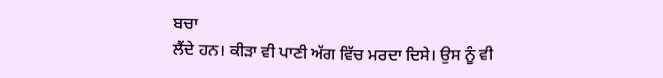ਬਚਾ
ਲੈਂਦੇ ਹਨ। ਕੀੜਾ ਵੀ ਪਾਣੀ ਅੱਗ ਵਿੱਚ ਮਰਦਾ ਦਿਸੇ। ਉਸ ਨੂੰ ਵੀ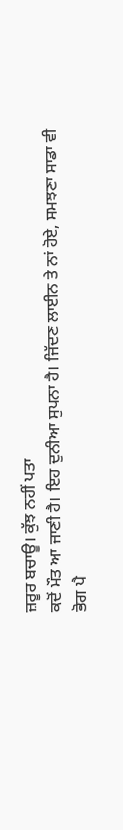ਜ਼ਰੂਰ ਬਚਾਊ। ਕੁੱਝ ਨਹੀਂ ਪਤਾ
ਕਦੋਂ ਮੌਤ ਆ ਜਾਣੀ ਹੈ। ਇਹ ਦੁਨੀਆ ਸੁਪਨਾ ਹੈ। ਜਿੱਦਣ ਲਾਈਨ ਤੇ ਨਾਂ ਹੋਏ, ਸਮਝਣਾ ਸਾਡਾ ਵੀ
ਭੋਗ ਪੈ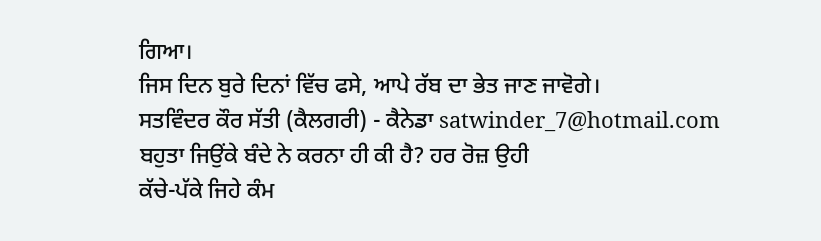ਗਿਆ।
ਜਿਸ ਦਿਨ ਬੁਰੇ ਦਿਨਾਂ ਵਿੱਚ ਫਸੇ, ਆਪੇ ਰੱਬ ਦਾ ਭੇਤ ਜਾਣ ਜਾਵੋਗੇ।
ਸਤਵਿੰਦਰ ਕੌਰ ਸੱਤੀ (ਕੈਲਗਰੀ) - ਕੈਨੇਡਾ satwinder_7@hotmail.com
ਬਹੁਤਾ ਜਿਉਂਕੇ ਬੰਦੇ ਨੇ ਕਰਨਾ ਹੀ ਕੀ ਹੈ? ਹਰ ਰੋਜ਼ ਉਹੀ
ਕੱਚੇ-ਪੱਕੇ ਜਿਹੇ ਕੰਮ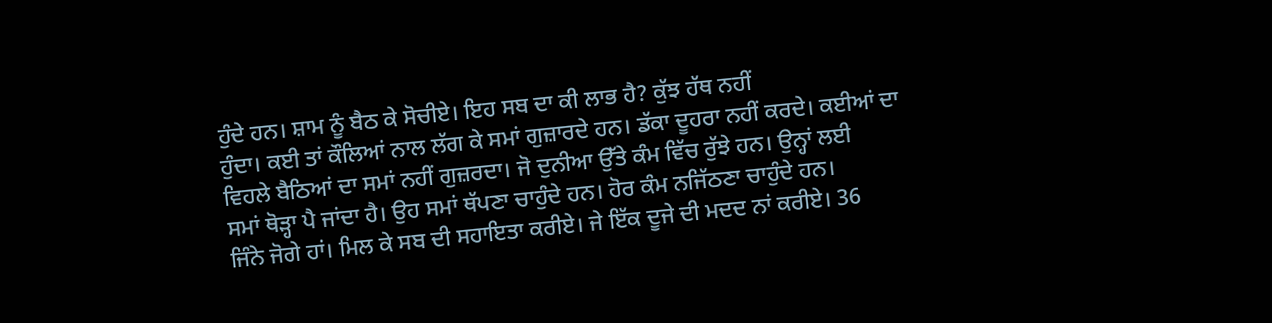ਹੁੰਦੇ ਹਨ। ਸ਼ਾਮ ਨੂੰ ਬੈਠ ਕੇ ਸੋਚੀਏ। ਇਹ ਸਬ ਦਾ ਕੀ ਲਾਭ ਹੈ? ਕੁੱਝ ਹੱਥ ਨਹੀਂ
ਹੁੰਦਾ। ਕਈ ਤਾਂ ਕੌਲਿਆਂ ਨਾਲ ਲੱਗ ਕੇ ਸਮਾਂ ਗੁਜ਼ਾਰਦੇ ਹਨ। ਡੱਕਾ ਦੂਹਰਾ ਨਹੀਂ ਕਰਦੇ। ਕਈਆਂ ਦਾ
ਵਿਹਲੇ ਬੈਠਿਆਂ ਦਾ ਸਮਾਂ ਨਹੀਂ ਗੁਜ਼ਰਦਾ। ਜੋ ਦੁਨੀਆ ਉੱਤੇ ਕੰਮ ਵਿੱਚ ਰੁੱਝੇ ਹਨ। ਉਨ੍ਹਾਂ ਲਈ
ਸਮਾਂ ਥੋੜ੍ਹਾ ਪੈ ਜਾਂਦਾ ਹੈ। ਉਹ ਸਮਾਂ ਥੱਪਣਾ ਚਾਹੁੰਦੇ ਹਨ। ਹੋਰ ਕੰਮ ਨਜਿੱਠਣਾ ਚਾਹੁੰਦੇ ਹਨ।
ਜਿੰਨੇ ਜੋਗੇ ਹਾਂ। ਮਿਲ ਕੇ ਸਬ ਦੀ ਸਹਾਇਤਾ ਕਰੀਏ। ਜੇ ਇੱਕ ਦੂਜੇ ਦੀ ਮਦਦ ਨਾਂ ਕਰੀਏ। 36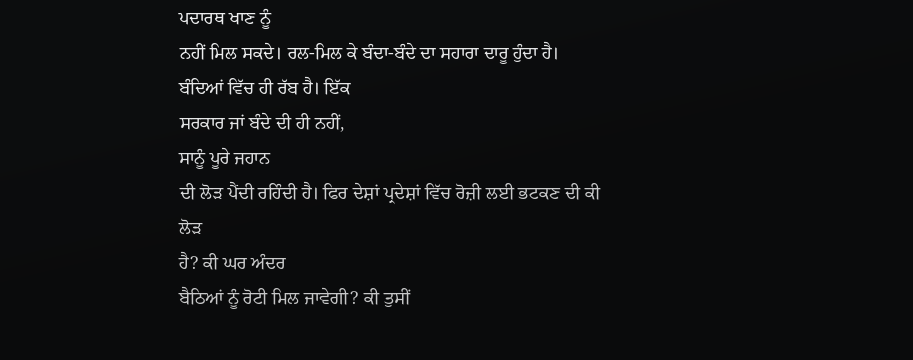ਪਦਾਰਥ ਖਾਣ ਨੂੰ
ਨਹੀਂ ਮਿਲ ਸਕਦੇ। ਰਲ-ਮਿਲ ਕੇ ਬੰਦਾ-ਬੰਦੇ ਦਾ ਸਹਾਰਾ ਦਾਰੂ ਹੁੰਦਾ ਹੈ। ਬੰਦਿਆਂ ਵਿੱਚ ਹੀ ਰੱਬ ਹੈ। ਇੱਕ
ਸਰਕਾਰ ਜਾਂ ਬੰਦੇ ਦੀ ਹੀ ਨਹੀਂ,
ਸਾਨੂੰ ਪੂਰੇ ਜਹਾਨ
ਦੀ ਲੋੜ ਪੈਂਦੀ ਰਹਿੰਦੀ ਹੈ। ਫਿਰ ਦੇਸ਼ਾਂ ਪ੍ਰਦੇਸ਼ਾਂ ਵਿੱਚ ਰੋਜ਼ੀ ਲਈ ਭਟਕਣ ਦੀ ਕੀ ਲੋੜ
ਹੈ? ਕੀ ਘਰ ਅੰਦਰ
ਬੈਠਿਆਂ ਨੂੰ ਰੋਟੀ ਮਿਲ ਜਾਵੇਗੀ? ਕੀ ਤੁਸੀਂ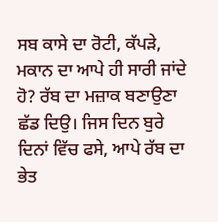ਸਬ ਕਾਸੇ ਦਾ ਰੋਟੀ, ਕੱਪੜੇ, ਮਕਾਨ ਦਾ ਆਪੇ ਹੀ ਸਾਰੀ ਜਾਂਦੇ ਹੋ? ਰੱਬ ਦਾ ਮਜ਼ਾਕ ਬਣਾਉਣਾ ਛੱਡ ਦਿਉ। ਜਿਸ ਦਿਨ ਬੁਰੇ ਦਿਨਾਂ ਵਿੱਚ ਫਸੇ, ਆਪੇ ਰੱਬ ਦਾ ਭੇਤ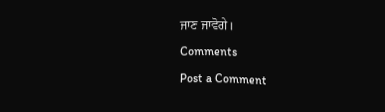ਜਾਣ ਜਾਵੋਗੇ।
Comments
Post a Comment